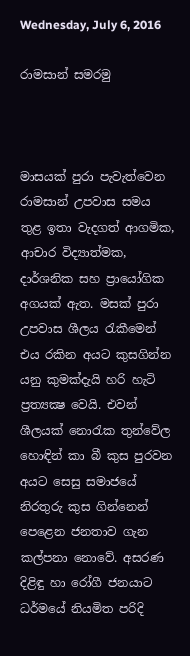Wednesday, July 6, 2016

රාමසාන් සමරමු



මාසයක්‌ පුරා පැවැත්වෙන රාමසාන් උපවාස සමය තුළ ඉතා වැදගත් ආගමික, ආචාර විද්‍යාත්මක, දාර්ශනික සහ ප්‍රායෝගික අගයක්‌ ඇත. මසක්‌ පුරා උපවාස ශීලය රැකීමෙන් එය රකින අයට කුසගින්න යනු කුමක්‌දැයි හරි හැටි ප්‍රත්‍යක්‍ෂ වෙයි. එවන් ශීලයක්‌ නොරැක තුන්වේල හොඳින් කා බී කුස පුරවන අයට සෙසු සමාජයේ නිරතුරු කුස ගින්නෙන් පෙළෙන ජනතාව ගැන කල්පනා නොවේ. අසරණ දිළිඳු හා රෝගී ජනයාට ධර්මයේ නියමිත පරිදි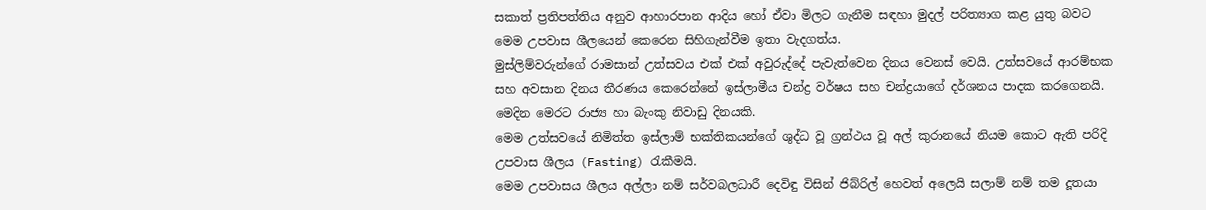සකාත් ප්‍රතිපත්තිය අනුව ආහාරපාන ආදිය හෝ ඒවා මිලට ගැනීම සඳහා මුදල් පරිත්‍යාග කළ යුතු බවට මෙම උපවාස ශීලයෙන් කෙරෙන සිහිගැන්වීම ඉතා වැදගත්ය.
මුස්‌ලිම්වරුන්ගේ රාමසාන් උත්සවය එක්‌ එක්‌ අවුරුද්දේ පැවැත්වෙන දිනය වෙනස්‌ වෙයි. උත්සවයේ ආරම්භක සහ අවසාන දිනය තීරණය කෙරෙන්නේ ඉස්‌ලාමීය චන්ද්‍ර වර්ෂය සහ චන්ද්‍රයාගේ දර්ශනය පාදක කරගෙනයි. මෙදින මෙරට රාජ්‍ය හා බැංකු නිවාඩු දිනයකි.
මෙම උත්සවයේ නිමිත්ත ඉස්‌ලාම් භක්‌තිකයන්ගේ ශුද්ධ වූ ග්‍රන්ථය වූ අල් කුරානයේ නියම කොට ඇති පරිදි උපවාස ශීලය (Fasting) රැකීමයි.
මෙම උපවාසය ශීලය අල්ලා නම් සර්වබලධාරී දෙවිඳු විසින් ජිබ්රිල් හෙවත් අලෙයි සලාම් නම් තම දූතයා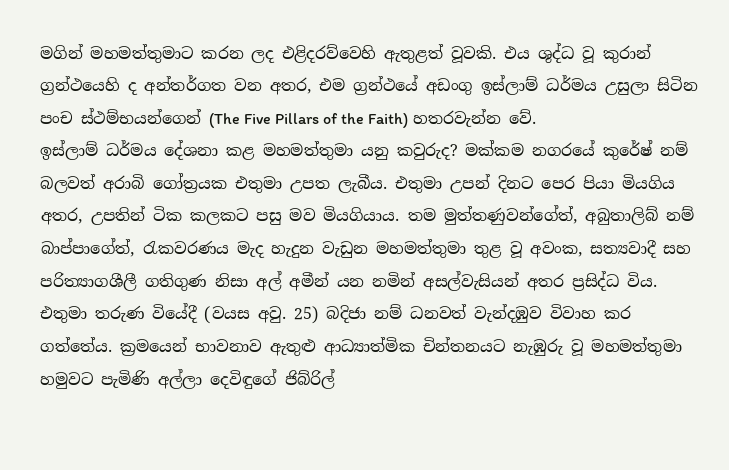මගින් මහමත්තුමාට කරන ලද එළිදරව්වෙහි ඇතුළත් වූවකි. එය ශුද්ධ වූ කුරාන් ග්‍රන්ථයෙහි ද අන්තර්ගත වන අතර, එම ග්‍රන්ථයේ අඩංගු ඉස්‌ලාම් ධර්මය උසුලා සිටින පංච ස්‌ථම්භයන්ගෙන් (The Five Pillars of the Faith) හතරවැන්න වේ.
ඉස්‌ලාම් ධර්මය දේශනා කළ මහමත්තුමා යනු කවුරුද? මක්‌කම නගරයේ කුරේෂ් නම් බලවත් අරාබි ගෝත්‍රයක එතුමා උපත ලැබීය. එතුමා උපන් දිනට පෙර පියා මියගිය අතර, උපතින් ටික කලකට පසු මව මියගියාය. තම මුත්තණුවන්ගේත්, අබුතාලිබ් නම් බාප්පාගේත්, රැකවරණය මැද හැදුන වැඩුන මහමත්තුමා තුළ වූ අවංක, සත්‍යවාදී සහ පරිත්‍යාගශීලී ගතිගුණ නිසා අල් අමීන් යන නමින් අසල්වැසියන් අතර ප්‍රසිද්ධ විය. එතුමා තරුණ වියේදී (වයස අවු. 25) බදිජා නම් ධනවත් වැන්දඹුව විවාහ කර ගත්තේය. ක්‍රමයෙන් භාවනාව ඇතුළු ආධ්‍යාත්මික චින්තනයට නැඹුරු වූ මහමත්තුමා හමුවට පැමිණි අල්ලා දෙවිඳුගේ ජිබ්රිල්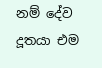නම් දේව දූතයා එම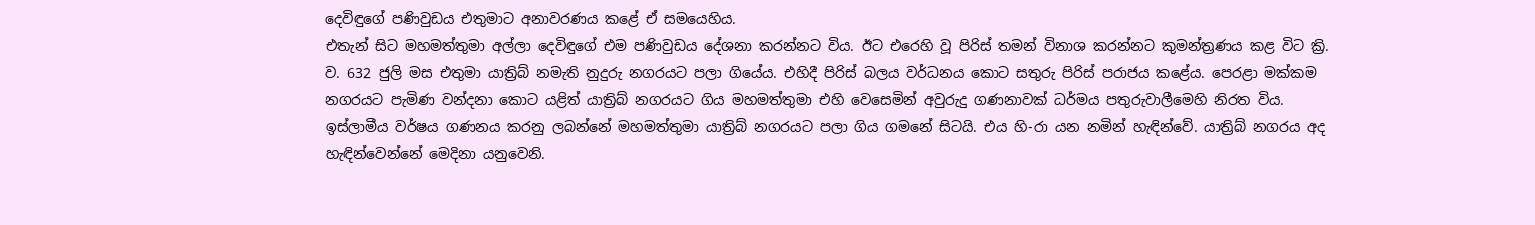දෙවිඳුගේ පණිවුඩය එතුමාට අනාවරණය කළේ ඒ සමයෙහිය.
එතැන් සිට මහමත්තුමා අල්ලා දෙවිඳුගේ එම පණිවුඩය දේශනා කරන්නට විය. ඊට එරෙහි වූ පිරිස්‌ තමන් විනාශ කරන්නට කුමන්ත්‍රණය කළ විට ක්‍රි. ව. 632 ජුලි මස එතුමා යාත්‍රිබ් නමැති නුදුරු නගරයට පලා ගියේය. එහිදී පිරිස්‌ බලය වර්ධනය කොට සතුරු පිරිස්‌ පරාජය කළේය. පෙරළා මක්‌කම නගරයට පැමිණ වන්දනා කොට යළිත් යාත්‍රිබ් නගරයට ගිය මහමත්තුමා එහි වෙසෙමින් අවුරුදු ගණනාවක්‌ ධර්මය පතුරුවාලීමෙහි නිරත විය. ඉස්‌ලාමීය වර්ෂය ගණනය කරනු ලබන්නේ මහමත්තුමා යාත්‍රිබ් නගරයට පලා ගිය ගමනේ සිටයි. එය හි-රා යන නමින් හැඳින්වේ. යාත්‍රිබ් නගරය අද හැඳින්වෙන්නේ මෙදිනා යනුවෙනි.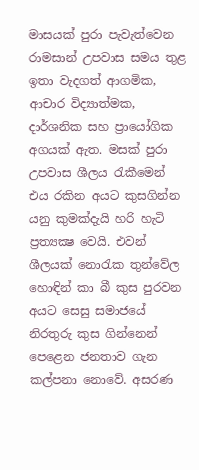මාසයක්‌ පුරා පැවැත්වෙන රාමසාන් උපවාස සමය තුළ ඉතා වැදගත් ආගමික, ආචාර විද්‍යාත්මක, දාර්ශනික සහ ප්‍රායෝගික අගයක්‌ ඇත. මසක්‌ පුරා උපවාස ශීලය රැකීමෙන් එය රකින අයට කුසගින්න යනු කුමක්‌දැයි හරි හැටි ප්‍රත්‍යක්‍ෂ වෙයි. එවන් ශීලයක්‌ නොරැක තුන්වේල හොඳින් කා බී කුස පුරවන අයට සෙසු සමාජයේ නිරතුරු කුස ගින්නෙන් පෙළෙන ජනතාව ගැන කල්පනා නොවේ. අසරණ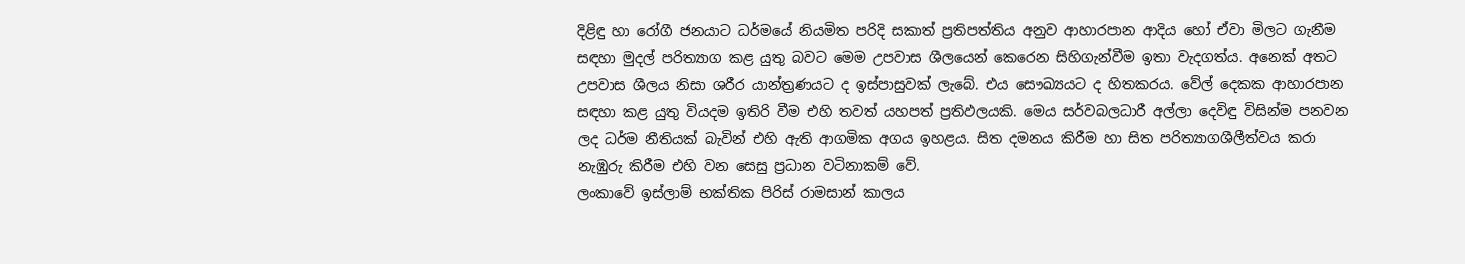දිළිඳු හා රෝගී ජනයාට ධර්මයේ නියමිත පරිදි සකාත් ප්‍රතිපත්තිය අනුව ආහාරපාන ආදිය හෝ ඒවා මිලට ගැනීම සඳහා මුදල් පරිත්‍යාග කළ යුතු බවට මෙම උපවාස ශීලයෙන් කෙරෙන සිහිගැන්වීම ඉතා වැදගත්ය. අනෙක්‌ අතට උපවාස ශීලය නිසා ශරීර යාන්ත්‍රණයට ද ඉස්‌පාසුවක්‌ ලැබේ. එය සෞඛ්‍යයට ද හිතකරය. වේල් දෙකක ආහාරපාන සඳහා කළ යුතු වියදම ඉතිරි වීම එහි තවත් යහපත් ප්‍රතිඵලයකි. මෙය සර්වබලධාරී අල්ලා දෙවිඳු විසින්ම පනවන ලද ධර්ම නීතියක්‌ බැවින් එහි ඇති ආගමික අගය ඉහළය. සිත දමනය කිරීම හා සිත පරිත්‍යාගශීලීත්වය කරා නැඹුරු කිරීම එහි වන සෙසු ප්‍රධාන වටිනාකම් වේ.
ලංකාවේ ඉස්‌ලාම් භක්‌තික පිරිස්‌ රාමසාන් කාලය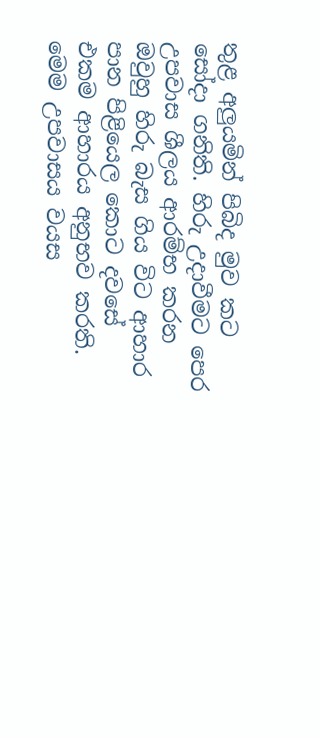තුළ අලුයමින් පිබිද මුව කට සෝදා ගනිති. හිරු උදාවීමට පෙර උපවාස ශීලය ආරම්භ කරන ඔවුහු හිරු බැස ගිය විට ආහාර පාන පිළියෙල කොට දවසේ එකම ආහාරය අනුභව කරති. මෙම උපවාසය වයස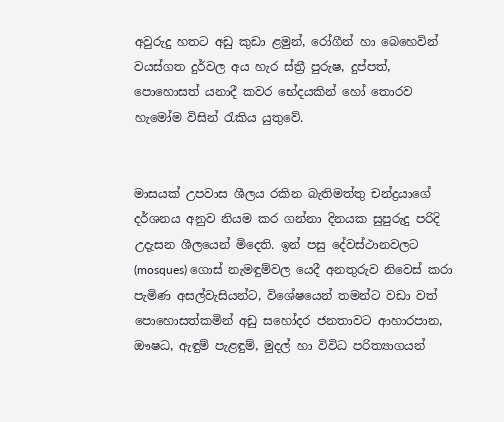අවුරුදු හතට අඩු කුඩා ළමුන්, රෝගීන් හා බෙහෙවින් වයස්‌ගත දුර්වල අය හැර ස්‌ත්‍රී පුරුෂ, දුප්පත්, පොහොසත් යනාදී කවර භේදයකින් හෝ තොරව හැමෝම විසින් රැකිය යුතුවේ.


මාසයක්‌ උපවාස ශීලය රකින බැතිමත්තු චන්ද්‍රයාගේ දර්ශනය අනුව නියම කර ගන්නා දිනයක සුපුරුදු පරිදි උදැසන ශීලයෙන් මිදෙති. ඉන් පසු දේවස්‌ථානවලට (mosques) ගොස්‌ නැමඳුම්වල යෙදී අනතුරුව නිවෙස්‌ කරා පැමිණ අසල්වැසියන්ට, විශේෂයෙන් තමන්ට වඩා වත් පොහොසත්කමින් අඩු සහෝදර ජනතාවට ආහාරපාන, ඖෂධ, ඇඳුම් පැළඳුම්, මුදල් හා විවිධ පරිත්‍යාගයන්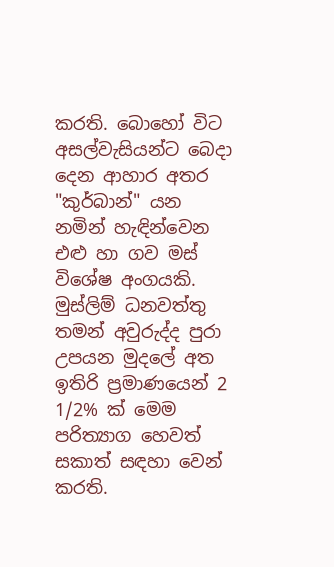කරති. බොහෝ විට අසල්වැසියන්ට බෙදා දෙන ආහාර අතර "කුර්බාන්" යන නමින් හැඳින්වෙන එළු හා ගව මස්‌ විශේෂ අංගයකි. මුස්‌ලිම් ධනවත්තු තමන් අවුරුද්ද පුරා උපයන මුදලේ අත ඉතිරි ප්‍රමාණයෙන් 2 1/2% ක්‌ මෙම පරිත්‍යාග හෙවත් සකාත් සඳහා වෙන් කරති.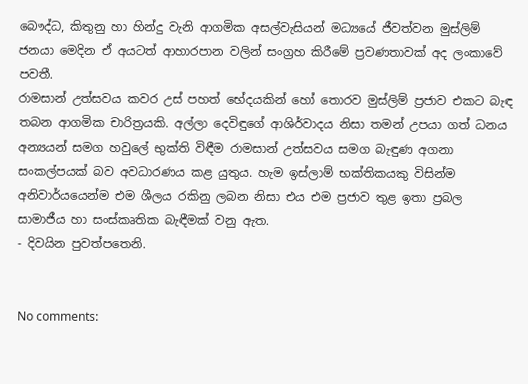බෞද්ධ, කිතුනු හා හින්දු වැනි ආගමික අසල්වැසියන් මධ්‍යයේ ජීවත්වන මුස්‌ලිම් ජනයා මෙදින ඒ අයටත් ආහාරපාන වලින් සංග්‍රහ කිරීමේ ප්‍රවණතාවක්‌ අද ලංකාවේ පවතී.
රාමසාන් උත්සවය කවර උස්‌ පහත් භේදයකින් හෝ තොරව මුස්‌ලිම් ප්‍රජාව එකට බැඳ තබන ආගමික චාරිත්‍රයකි. අල්ලා දෙවිඳුගේ ආශිර්වාදය නිසා තමන් උපයා ගත් ධනය අන්‍යයන් සමග හවුලේ භුක්‌ති විඳීම රාමසාන් උත්සවය සමග බැඳුණ අගනා සංකල්පයක්‌ බව අවධාරණය කළ යුතුය. හැම ඉස්‌ලාම් භක්‌තිකයකු විසින්ම අනිවාර්යයෙන්ම එම ශීලය රකිනු ලබන නිසා එය එම ප්‍රජාව තුළ ඉතා ප්‍රබල සාමාජීය හා සංස්‌කෘතික බැඳීමක්‌ වනු ඇත.
- දිවයින පුවත්පතෙනි.


No comments: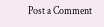Post a Comment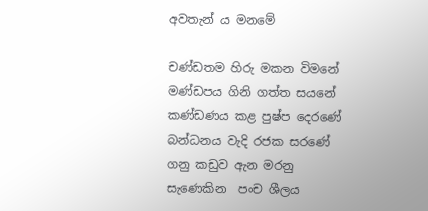අවතැන් ය මනමේ

චණ්ඩතම හිරු මකන විමනේ  මණ්ඩපය ගිනි ගත්ත සයනේ  කණ්ඩණය කළ පුෂ්ප දෙරණේ  බන්ධනය වැදි රජක සරණේ  ගනු කඩුව ඇන මරනු සැණෙකින  පංච ශීලය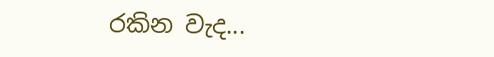රකින වැද...